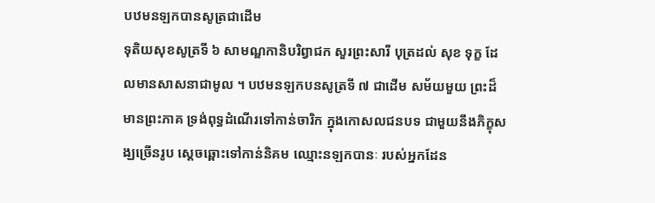បឋមនឡកបានសូត្រជាដើម
ទុតិយសុខសូត្រទី ៦ សាមណ្ឌកានិបរិព្វាជក សួរព្រះសារី បុត្រដល់ សុខ ទុក្ខ ដែលមានសាសនាជាមូល ។ បឋមនឡកបនសូត្រទី ៧ ជាដើម សម័យមួយ ព្រះដ៏មានព្រះភាគ ទ្រង់ពុទ្ធដំណើរទៅកាន់ចារិក ក្នុងកោសលជនបទ ជាមួយនឹងភិក្ខុសង្ឃច្រើនរូប ស្តេចឆ្ពោះទៅកាន់និគម ឈ្មោះនឡកបានៈ របស់អ្នកដែន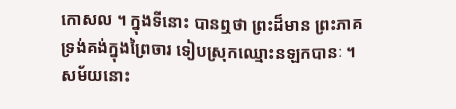កោសល ។ ក្នុងទីនោះ បានឮថា ព្រះដ៏មាន ព្រះភាគ ទ្រង់គង់ក្នុងព្រៃចារ ទៀបស្រុកឈ្មោះនឡកបានៈ ។ សម័យនោះ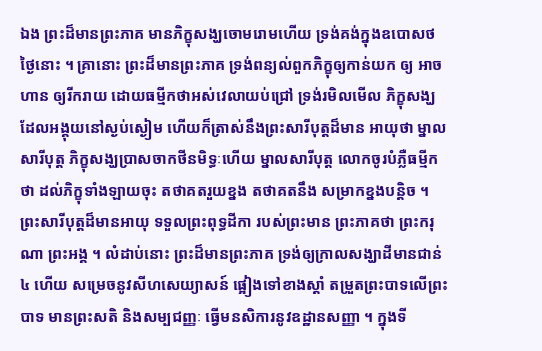ឯង ព្រះដ៏មានព្រះភាគ មានភិក្ខុសង្ឃចោមរោមហើយ ទ្រង់គង់ក្នុងឧបោសថ ថ្ងៃនោះ ។ គ្រានោះ ព្រះដ៏មានព្រះភាគ ទ្រង់ពន្យល់ពួកភិក្ខុឲ្យកាន់យក ឲ្យ អាចហាន ឲ្យរីករាយ ដោយធម្មីកថាអស់វេលាយប់ជ្រៅ ទ្រង់រមិលមើល ភិក្ខុសង្ឃ ដែលអង្គុយនៅស្ងប់ស្ងៀម ហើយក៏ត្រាស់នឹងព្រះសារីបុត្តដ៏មាន អាយុថា ម្នាលសារីបុត្ត ភិក្ខុសង្ឃប្រាសចាកថីនមិទ្ធៈហើយ ម្នាលសារីបុត្ត លោកចូរបំភ្លឺធម្មីកថា ដល់ភិក្ខុទាំងឡាយចុះ តថាគតរួយខ្នង តថាគតនឹង សម្រាកខ្នងបន្តិច ។ ព្រះសារីបុត្តដ៏មានអាយុ ទទួលព្រះពុទ្ធដីកា របស់ព្រះមាន ព្រះភាគថា ព្រះករុណា ព្រះអង្គ ។ លំដាប់នោះ ព្រះដ៏មានព្រះភាគ ទ្រង់ឲ្យក្រាលសង្ឃាដីមានជាន់ ៤ ហើយ សម្រេចនូវសីហសេយ្យាសន៍ ផ្អៀងទៅខាងស្តាំ តម្រួតព្រះបាទលើព្រះបាទ មានព្រះសតិ និងសម្បជញ្ញៈ ធ្វើមនសិការនូវឧដ្ឋានសញ្ញា ។ ក្នុងទី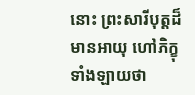នោះ ព្រះសារីបុត្តដ៏មានអាយុ ហៅភិក្ខុ ទាំងឡាយថា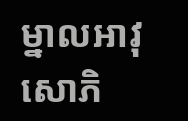ម្នាលអាវុសោភិ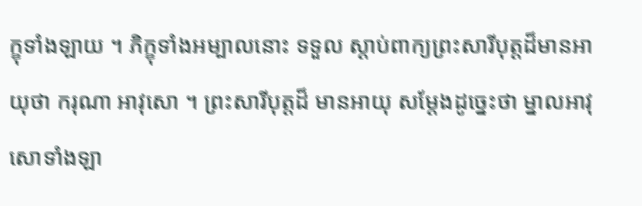ក្ខុទាំងឡាយ ។ ភិក្ខុទាំងអម្បាលនោះ ទទួល ស្តាប់ពាក្យព្រះសារីបុត្តដ៏មានអាយុថា ករុណា អាវុសោ ។ ព្រះសារីបុត្តដ៏ មានអាយុ សម្តែងដូច្នេះថា ម្នាលអាវុសោទាំងឡា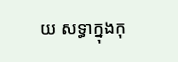យ សទ្ធាក្នុងកុ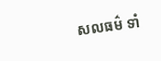សលធម៌ ទាំ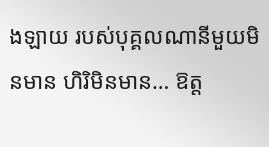ងឡាយ របស់បុគ្គលណានីមួយមិនមាន ហិរិមិនមាន… ឱត្ត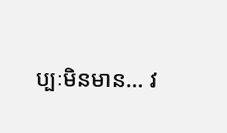ប្បៈមិនមាន… វ